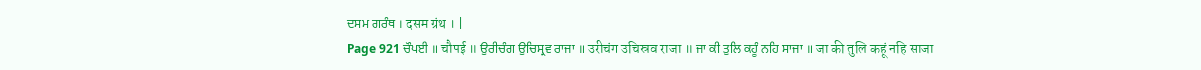ਦਸਮ ਗਰੰਥ । दसम ग्रंथ । |
Page 921 ਚੌਪਈ ॥ चौपई ॥ ਉਰੀਚੰਗ ਉਚਿਸ੍ਰਵ ਰਾਜਾ ॥ उरीचंग उचिस्रव राजा ॥ ਜਾ ਕੀ ਤੁਲਿ ਕਹੂੰ ਨਹਿ ਸਾਜਾ ॥ जा की तुलि कहूं नहि साजा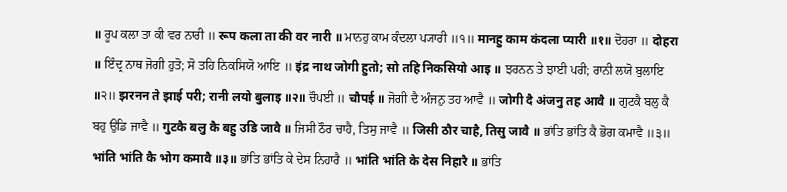॥ ਰੂਪ ਕਲਾ ਤਾ ਕੀ ਵਰ ਨਾਰੀ ॥ रूप कला ता की वर नारी ॥ ਮਾਨਹੁ ਕਾਮ ਕੰਦਲਾ ਪ੍ਯਾਰੀ ॥੧॥ मानहु काम कंदला प्यारी ॥१॥ ਦੋਹਰਾ ॥ दोहरा ॥ ਇੰਦ੍ਰ ਨਾਥ ਜੋਗੀ ਹੁਤੋ; ਸੋ ਤਹਿ ਨਿਕਸਿਯੋ ਆਇ ॥ इंद्र नाथ जोगी हुतो; सो तहि निकसियो आइ ॥ ਝਰਨਨ ਤੇ ਝਾਈ ਪਰੀ; ਰਾਨੀ ਲਯੋ ਬੁਲਾਇ ॥੨॥ झरनन ते झाई परी; रानी लयो बुलाइ ॥२॥ ਚੌਪਈ ॥ चौपई ॥ ਜੋਗੀ ਦੈ ਅੰਜਨੁ ਤਹ ਆਵੈ ॥ जोगी दै अंजनु तह आवै ॥ ਗੁਟਕੈ ਬਲੁ ਕੈ ਬਹੁ ਉਡਿ ਜਾਵੈ ॥ गुटकै बलु कै बहु उडि जावै ॥ ਜਿਸੀ ਠੌਰ ਚਾਹੈ, ਤਿਸੁ ਜਾਵੈ ॥ जिसी ठौर चाहै, तिसु जावै ॥ ਭਾਂਤਿ ਭਾਂਤਿ ਕੈ ਭੋਗ ਕਮਾਵੈ ॥੩॥ भांति भांति कै भोग कमावै ॥३॥ ਭਾਂਤਿ ਭਾਂਤਿ ਕੇ ਦੇਸ ਨਿਹਾਰੈ ॥ भांति भांति के देस निहारै ॥ ਭਾਂਤਿ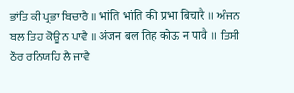ਭਾਂਤਿ ਕੀ ਪ੍ਰਭਾ ਬਿਚਾਰੈ ॥ भांति भांति की प्रभा बिचारै ॥ ਅੰਜਨ ਬਲ ਤਿਹ ਕੋਊ ਨ ਪਾਵੈ ॥ अंजन बल तिह कोऊ न पावै ॥ ਤਿਸੀ ਠੌਰ ਰਨਿਯਹਿ ਲੈ ਜਾਵੈ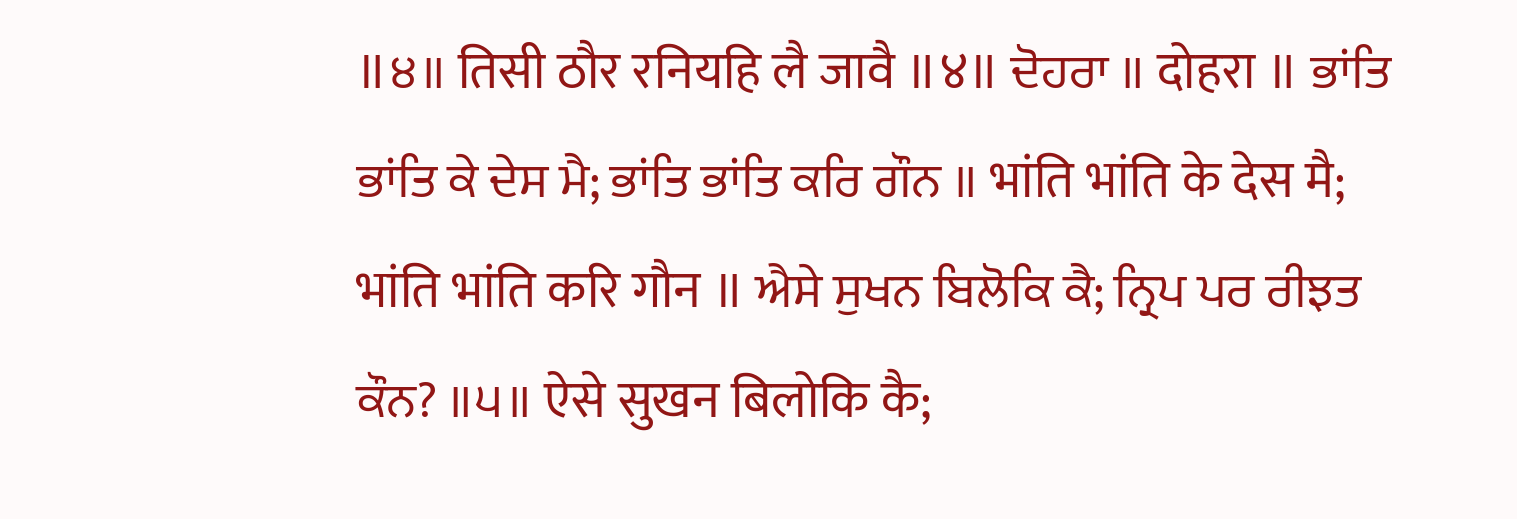॥੪॥ तिसी ठौर रनियहि लै जावै ॥४॥ ਦੋਹਰਾ ॥ दोहरा ॥ ਭਾਂਤਿ ਭਾਂਤਿ ਕੇ ਦੇਸ ਮੈ; ਭਾਂਤਿ ਭਾਂਤਿ ਕਰਿ ਗੌਨ ॥ भांति भांति के देस मै; भांति भांति करि गौन ॥ ਐਸੇ ਸੁਖਨ ਬਿਲੋਕਿ ਕੈ; ਨ੍ਰਿਪ ਪਰ ਰੀਝਤ ਕੌਨ? ॥੫॥ ऐसे सुखन बिलोकि कै;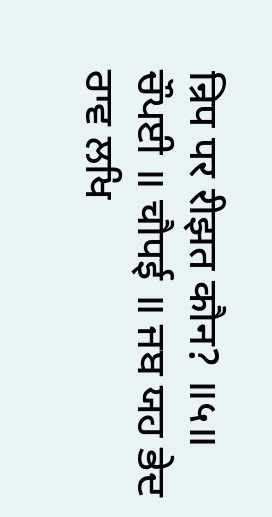न्रिप पर रीझत कौन? ॥५॥ ਚੌਪਈ ॥ चौपई ॥ ਜਬ ਯਹ ਭੇਦ ਰਾਵ ਲਖਿ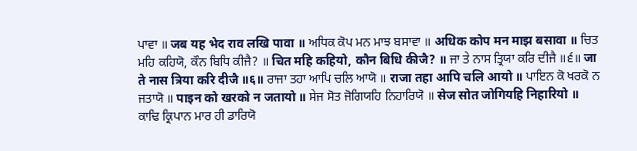ਪਾਵਾ ॥ जब यह भेद राव लखि पावा ॥ ਅਧਿਕ ਕੋਪ ਮਨ ਮਾਝ ਬਸਾਵਾ ॥ अधिक कोप मन माझ बसावा ॥ ਚਿਤ ਮਹਿ ਕਹਿਯੋ, ਕੌਨ ਬਿਧਿ ਕੀਜੈ? ॥ चित महि कहियो, कौन बिधि कीजै? ॥ ਜਾ ਤੇ ਨਾਸ ਤ੍ਰਿਯਾ ਕਰਿ ਦੀਜੈ ॥੬॥ जा ते नास त्रिया करि दीजै ॥६॥ ਰਾਜਾ ਤਹਾ ਆਪਿ ਚਲਿ ਆਯੋ ॥ राजा तहा आपि चलि आयो ॥ ਪਾਇਨ ਕੋ ਖਰਕੋ ਨ ਜਤਾਯੋ ॥ पाइन को खरको न जतायो ॥ ਸੇਜ ਸੋਤ ਜੋਗਿਯਹਿ ਨਿਹਾਰਿਯੋ ॥ सेज सोत जोगियहि निहारियो ॥ ਕਾਢਿ ਕ੍ਰਿਪਾਨ ਮਾਰ ਹੀ ਡਾਰਿਯੋ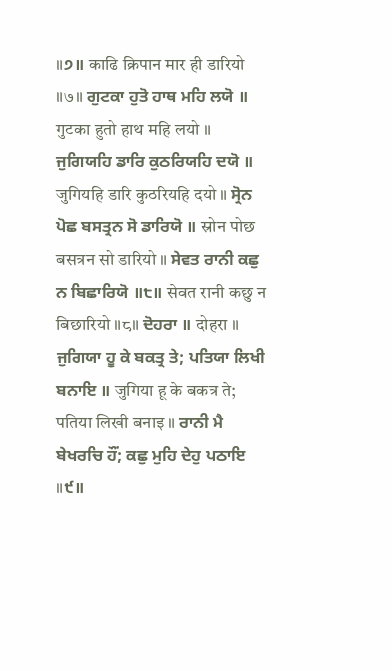॥੭॥ काढि क्रिपान मार ही डारियो ॥७॥ ਗੁਟਕਾ ਹੁਤੋ ਹਾਥ ਮਹਿ ਲਯੋ ॥ गुटका हुतो हाथ महि लयो ॥ ਜੁਗਿਯਹਿ ਡਾਰਿ ਕੁਠਰਿਯਹਿ ਦਯੋ ॥ जुगियहि डारि कुठरियहि दयो ॥ ਸ੍ਰੋਨ ਪੋਛ ਬਸਤ੍ਰਨ ਸੋ ਡਾਰਿਯੋ ॥ स्रोन पोछ बसत्रन सो डारियो ॥ ਸੇਵਤ ਰਾਨੀ ਕਛੁ ਨ ਬਿਛਾਰਿਯੋ ॥੮॥ सेवत रानी कछु न बिछारियो ॥८॥ ਦੋਹਰਾ ॥ दोहरा ॥ ਜੁਗਿਯਾ ਹੂ ਕੇ ਬਕਤ੍ਰ ਤੇ; ਪਤਿਯਾ ਲਿਖੀ ਬਨਾਇ ॥ जुगिया हू के बकत्र ते; पतिया लिखी बनाइ ॥ ਰਾਨੀ ਮੈ ਬੇਖਰਚਿ ਹੌਂ; ਕਛੁ ਮੁਹਿ ਦੇਹੁ ਪਠਾਇ ॥੯॥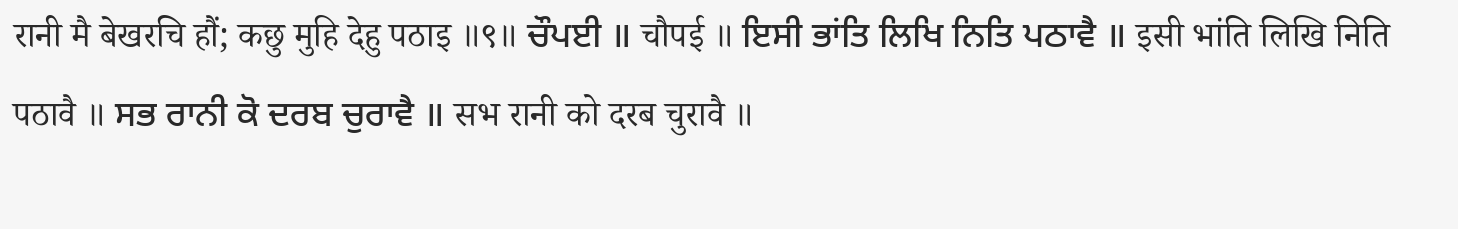रानी मै बेखरचि हौं; कछु मुहि देहु पठाइ ॥९॥ ਚੌਪਈ ॥ चौपई ॥ ਇਸੀ ਭਾਂਤਿ ਲਿਖਿ ਨਿਤਿ ਪਠਾਵੈ ॥ इसी भांति लिखि निति पठावै ॥ ਸਭ ਰਾਨੀ ਕੋ ਦਰਬ ਚੁਰਾਵੈ ॥ सभ रानी को दरब चुरावै ॥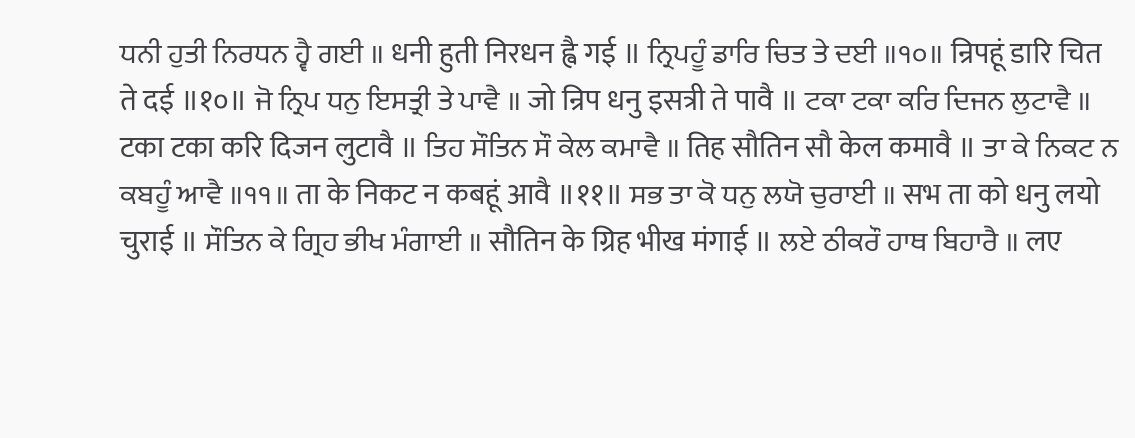ਧਨੀ ਹੁਤੀ ਨਿਰਧਨ ਹ੍ਵੈ ਗਈ ॥ धनी हुती निरधन ह्वै गई ॥ ਨ੍ਰਿਪਹੂੰ ਡਾਰਿ ਚਿਤ ਤੇ ਦਈ ॥੧੦॥ न्रिपहूं डारि चित ते दई ॥१०॥ ਜੋ ਨ੍ਰਿਪ ਧਨੁ ਇਸਤ੍ਰੀ ਤੇ ਪਾਵੈ ॥ जो न्रिप धनु इसत्री ते पावै ॥ ਟਕਾ ਟਕਾ ਕਰਿ ਦਿਜਨ ਲੁਟਾਵੈ ॥ टका टका करि दिजन लुटावै ॥ ਤਿਹ ਸੌਤਿਨ ਸੌ ਕੇਲ ਕਮਾਵੈ ॥ तिह सौतिन सौ केल कमावै ॥ ਤਾ ਕੇ ਨਿਕਟ ਨ ਕਬਹੂੰ ਆਵੈ ॥੧੧॥ ता के निकट न कबहूं आवै ॥११॥ ਸਭ ਤਾ ਕੋ ਧਨੁ ਲਯੋ ਚੁਰਾਈ ॥ सभ ता को धनु लयो चुराई ॥ ਸੌਤਿਨ ਕੇ ਗ੍ਰਿਹ ਭੀਖ ਮੰਗਾਈ ॥ सौतिन के ग्रिह भीख मंगाई ॥ ਲਏ ਠੀਕਰੌ ਹਾਥ ਬਿਹਾਰੈ ॥ लए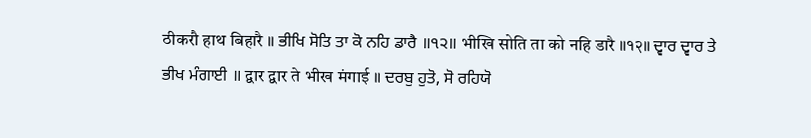ठीकरौ हाथ बिहारै ॥ ਭੀਖਿ ਸੋਤਿ ਤਾ ਕੋ ਨਹਿ ਡਾਰੈ ॥੧੨॥ भीखि सोति ता को नहि डारै ॥१२॥ ਦ੍ਵਾਰ ਦ੍ਵਾਰ ਤੇ ਭੀਖ ਮੰਗਾਈ ॥ द्वार द्वार ते भीख मंगाई ॥ ਦਰਬੁ ਹੁਤੋ, ਸੋ ਰਹਿਯੋ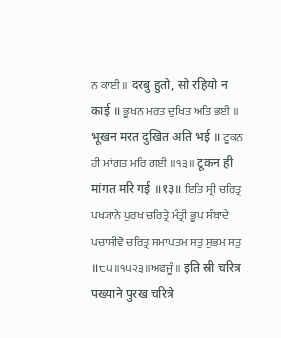ਨ ਕਾਈ ॥ दरबु हुतो, सो रहियो न काई ॥ ਭੂਖਨ ਮਰਤ ਦੁਖਿਤ ਅਤਿ ਭਈ ॥ भूखन मरत दुखित अति भई ॥ ਟੂਕਨ ਹੀ ਮਾਂਗਤ ਮਰਿ ਗਈ ॥੧੩॥ टूकन ही मांगत मरि गई ॥१३॥ ਇਤਿ ਸ੍ਰੀ ਚਰਿਤ੍ਰ ਪਖ੍ਯਾਨੇ ਪੁਰਖ ਚਰਿਤ੍ਰੇ ਮੰਤ੍ਰੀ ਭੂਪ ਸੰਬਾਦੇ ਪਚਾਸੀਵੋ ਚਰਿਤ੍ਰ ਸਮਾਪਤਮ ਸਤੁ ਸੁਭਮ ਸਤੁ ॥੮੫॥੧੫੨੩॥ਅਫਜੂੰ॥ इति स्री चरित्र पख्याने पुरख चरित्रे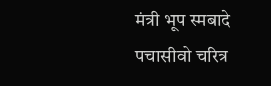मंत्री भूप स्मबादे पचासीवो चरित्र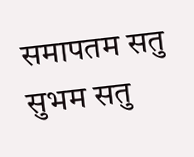समापतम सतु सुभम सतु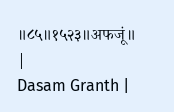॥८५॥१५२३॥अफजूं॥ |
Dasam Granth |